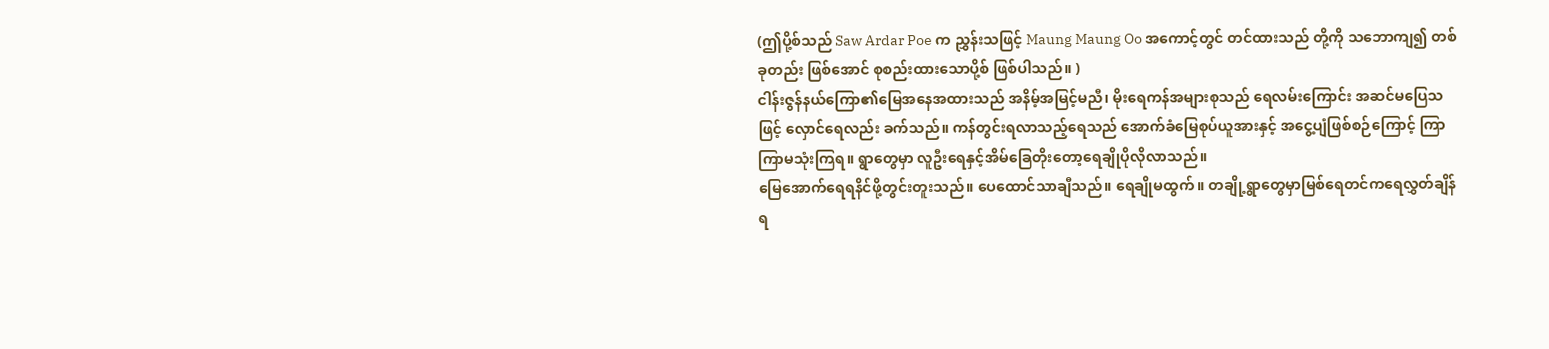(ဤပို့စ်သည် Saw Ardar Poe က ညွှန်းသဖြင့် Maung Maung Oo အကောင့်တွင် တင်ထားသည် တို့ကို သဘောကျ၍ တစ်ခုတည်း ဖြစ်အောင် စုစည်းထားသောပို့စ် ဖြစ်ပါသည်။ )
ငါန်းဇွန်နယ်ကြော၏မြေအနေအထားသည် အနိမ့်အမြင့်မညီ၊ မိုးရေကန်အများစုသည် ရေလမ်းကြောင်း အဆင်မပြေသဖြင့် လှောင်ရေလည်း ခက်သည်။ ကန်တွင်းရလာသည့်ရေသည် အောက်ခံမြေစုပ်ယူအားနှင့် အငွေ့ပျံဖြစ်စဉ်ကြောင့် ကြာကြာမသုံးကြရ။ ရွာတွေမှာ လူဦးရေနှင့်အိမ်ခြေတိုးတော့ရေချိုပိုလိုလာသည်။
မြေအောက်ရေရနိင်ဖို့တွင်းတူးသည်။ ပေထောင်သာချီသည်။ ရေချိုမထွက်။ တချို့ရွာတွေမှာမြစ်ရေတင်ကရေလွှတ်ချိန် ရ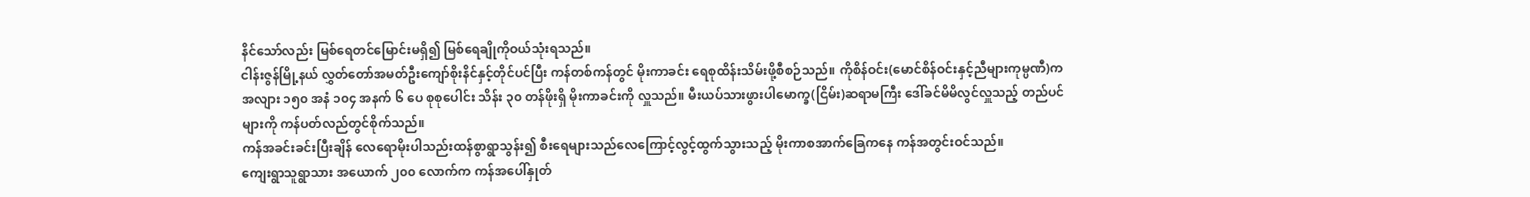နိင်သော်လည်း မြစ်ရေတင်မြောင်းမရှိ၍ မြစ်ရေချိုကိုဝယ်သုံးရသည်။
ငါန်းဇွန်မြို့နယ် လွှတ်တော်အမတ်ဦးကျော်စိုးနိင်နှင့်တိုင်ပင်ပြီး ကန်တစ်ကန်တွင် မိုးကာခင်း ရေစုထိန်းသိမ်းဖို့စီစဉ်သည်။ ကိုစိန်ဝင်း(မောင်စိန်ဝင်းနှင့်ညီများကုမ္ပဏီ)က အလျား ၁၅၀ အနံ ၁၀၄ အနက် ၆ ပေ စုစုပေါင်း သိန်း ၃၀ တန်ဖိုးရှိ မိုးကာခင်းကို လှူသည်။ မီးယပ်သားဖွားပါမောက္ခ(ငြိမ်း)ဆရာမကြီး ဒေါ်ခင်မိမိလွင်လှူသည့် တည်ပင်များကို ကန်ပတ်လည်တွင်စိုက်သည်။
ကန်အခင်းခင်းပြီးချိန် လေရောမိုးပါသည်းထန်စွာရွာသွန်း၍ စီးရေများသည်လေကြောင့်လွင့်ထွက်သွားသည့် မိုးကာစအာက်ခြေကနေ ကန်အတွင်းဝင်သည်။
ကျေးရွာသူရွာသား အယောက် ၂၀၀ လောက်က ကန်အပေါ်နှုတ်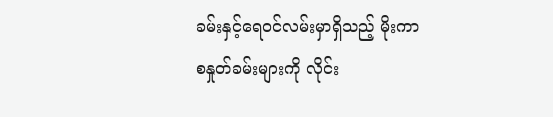ခမ်းနှင့်ရေဝင်လမ်းမှာရှိသည့် မိုးကာစနှုတ်ခမ်းများကို လိုင်း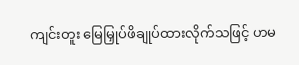ကျင်းတူး မြေမြှုပ်ဖိချုပ်ထားလိုက်သဖြင့် ဟမ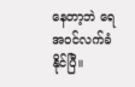နေတာ့ဘဲ ရေအဝင်လက်ခံနိုင်ပြီ။